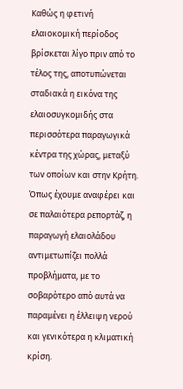Καθώς η φετινή ελαιοκομική περίοδος βρίσκεται λίγο πριν από το τέλος της, αποτυπώνεται σταδιακά η εικόνα της ελαιοσυγκομιδής στα περισσότερα παραγωγικά κέντρα της χώρας, μεταξύ των οποίων και στην Κρήτη. Όπως έχουμε αναφέρει και σε παλαιότερα ρεπορτάζ, η παραγωγή ελαιολάδου αντιμετωπίζει πολλά προβλήματα, με το σοβαρότερο από αυτά να παραμένει η έλλειψη νερού και γενικότερα η κλιματική κρίση.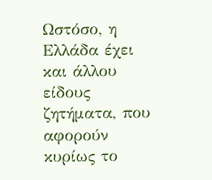Ωστόσο, η Ελλάδα έχει και άλλου είδους ζητήματα, που αφορούν κυρίως το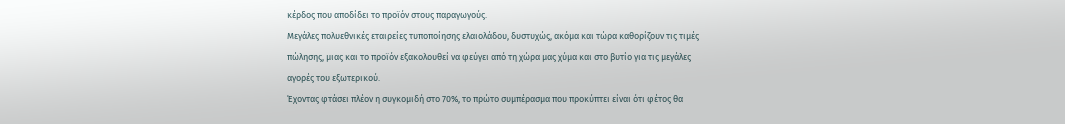κέρδος που αποδίδει το προϊόν στους παραγωγούς.
Μεγάλες πολυεθνικές εταιρείες τυποποίησης ελαιολάδου, δυστυχώς, ακόμα και τώρα καθορίζουν τις τιμές πώλησης, μιας και το προϊόν εξακολουθεί να φεύγει από τη χώρα μας χύμα και στο βυτίο για τις μεγάλες αγορές του εξωτερικού.
Έχοντας φτάσει πλέον η συγκομιδή στο 70%, το πρώτο συμπέρασμα που προκύπτει είναι ότι φέτος θα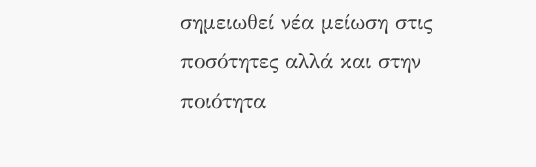σημειωθεί νέα μείωση στις ποσότητες αλλά και στην ποιότητα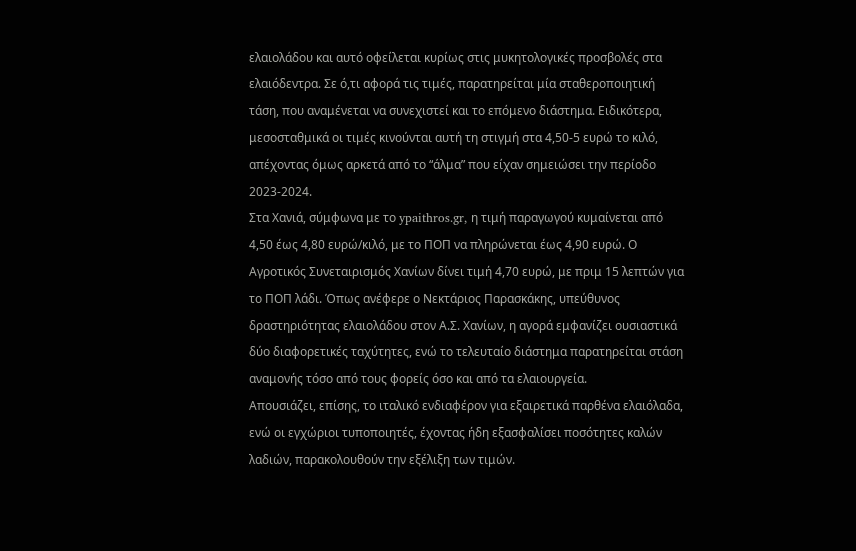ελαιολάδου και αυτό οφείλεται κυρίως στις μυκητολογικές προσβολές στα ελαιόδεντρα. Σε ό,τι αφορά τις τιμές, παρατηρείται μία σταθεροποιητική τάση, που αναμένεται να συνεχιστεί και το επόμενο διάστημα. Ειδικότερα, μεσοσταθμικά οι τιμές κινούνται αυτή τη στιγμή στα 4,50-5 ευρώ το κιλό, απέχοντας όμως αρκετά από το “άλμα” που είχαν σημειώσει την περίοδο 2023-2024.
Στα Χανιά, σύμφωνα με το ypaithros.gr, η τιμή παραγωγού κυμαίνεται από 4,50 έως 4,80 ευρώ/κιλό, με το ΠΟΠ να πληρώνεται έως 4,90 ευρώ. Ο Αγροτικός Συνεταιρισμός Χανίων δίνει τιμή 4,70 ευρώ, με πριμ 15 λεπτών για το ΠΟΠ λάδι. Όπως ανέφερε ο Νεκτάριος Παρασκάκης, υπεύθυνος δραστηριότητας ελαιολάδου στον Α.Σ. Χανίων, η αγορά εμφανίζει ουσιαστικά δύο διαφορετικές ταχύτητες, ενώ το τελευταίο διάστημα παρατηρείται στάση αναμονής τόσο από τους φορείς όσο και από τα ελαιουργεία.
Απουσιάζει, επίσης, το ιταλικό ενδιαφέρον για εξαιρετικά παρθένα ελαιόλαδα, ενώ οι εγχώριοι τυποποιητές, έχοντας ήδη εξασφαλίσει ποσότητες καλών λαδιών, παρακολουθούν την εξέλιξη των τιμών.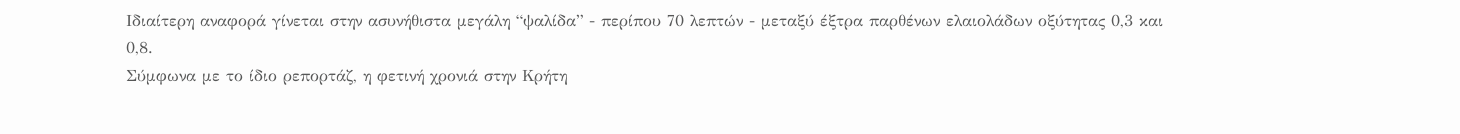Ιδιαίτερη αναφορά γίνεται στην ασυνήθιστα μεγάλη “ψαλίδα” - περίπου 70 λεπτών - μεταξύ έξτρα παρθένων ελαιολάδων οξύτητας 0,3 και 0,8.
Σύμφωνα με το ίδιο ρεπορτάζ, η φετινή χρονιά στην Κρήτη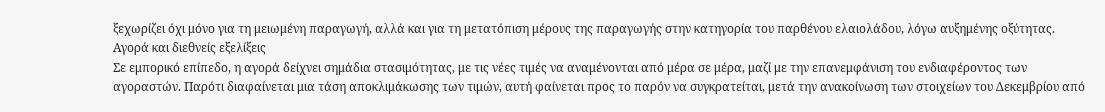ξεχωρίζει όχι μόνο για τη μειωμένη παραγωγή, αλλά και για τη μετατόπιση μέρους της παραγωγής στην κατηγορία του παρθένου ελαιολάδου, λόγω αυξημένης οξύτητας.
Αγορά και διεθνείς εξελίξεις
Σε εμπορικό επίπεδο, η αγορά δείχνει σημάδια στασιμότητας, με τις νέες τιμές να αναμένονται από μέρα σε μέρα, μαζί με την επανεμφάνιση του ενδιαφέροντος των αγοραστών. Παρότι διαφαίνεται μια τάση αποκλιμάκωσης των τιμών, αυτή φαίνεται προς το παρόν να συγκρατείται, μετά την ανακοίνωση των στοιχείων του Δεκεμβρίου από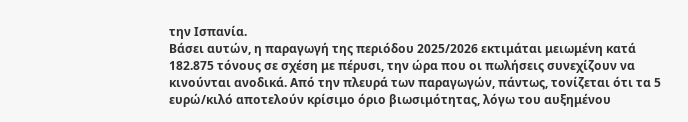την Ισπανία.
Βάσει αυτών, η παραγωγή της περιόδου 2025/2026 εκτιμάται μειωμένη κατά 182.875 τόνους σε σχέση με πέρυσι, την ώρα που οι πωλήσεις συνεχίζουν να κινούνται ανοδικά. Από την πλευρά των παραγωγών, πάντως, τονίζεται ότι τα 5 ευρώ/κιλό αποτελούν κρίσιμο όριο βιωσιμότητας, λόγω του αυξημένου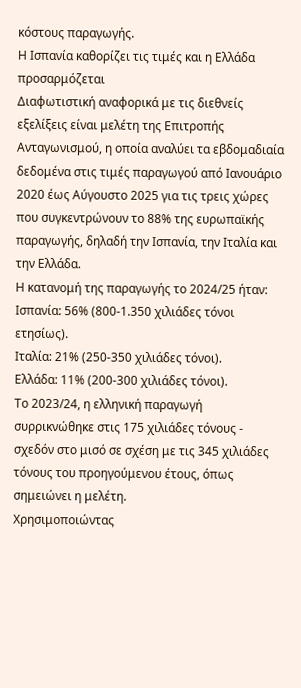κόστους παραγωγής.
Η Ισπανία καθορίζει τις τιμές και η Ελλάδα προσαρμόζεται
Διαφωτιστική αναφορικά με τις διεθνείς εξελίξεις είναι μελέτη της Επιτροπής Ανταγωνισμού, η οποία αναλύει τα εβδομαδιαία δεδομένα στις τιμές παραγωγού από Ιανουάριο 2020 έως Αύγουστο 2025 για τις τρεις χώρες που συγκεντρώνουν το 88% της ευρωπαϊκής παραγωγής, δηλαδή την Ισπανία, την Ιταλία και την Ελλάδα.
Η κατανομή της παραγωγής το 2024/25 ήταν:
Ισπανία: 56% (800-1.350 χιλιάδες τόνοι ετησίως).
Ιταλία: 21% (250-350 χιλιάδες τόνοι).
Ελλάδα: 11% (200-300 χιλιάδες τόνοι).
Το 2023/24, η ελληνική παραγωγή συρρικνώθηκε στις 175 χιλιάδες τόνους - σχεδόν στο μισό σε σχέση με τις 345 χιλιάδες τόνους του προηγούμενου έτους, όπως σημειώνει η μελέτη.
Χρησιμοποιώντας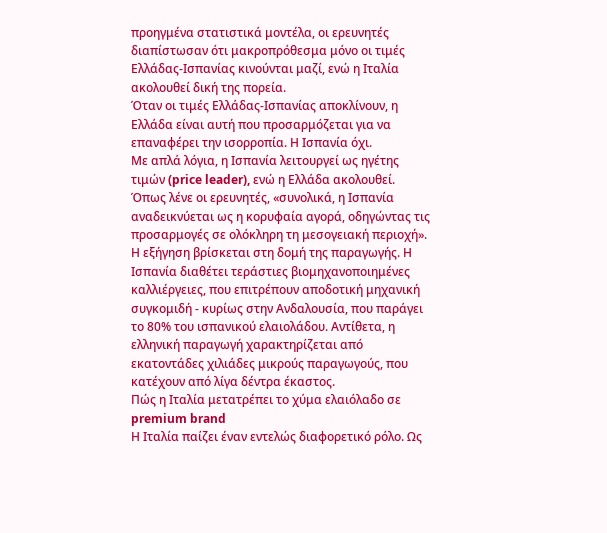προηγμένα στατιστικά μοντέλα, οι ερευνητές διαπίστωσαν ότι μακροπρόθεσμα μόνο οι τιμές Ελλάδας-Ισπανίας κινούνται μαζί, ενώ η Ιταλία ακολουθεί δική της πορεία.
Όταν οι τιμές Ελλάδας-Ισπανίας αποκλίνουν, η Ελλάδα είναι αυτή που προσαρμόζεται για να επαναφέρει την ισορροπία. Η Ισπανία όχι.
Με απλά λόγια, η Ισπανία λειτουργεί ως ηγέτης τιμών (price leader), ενώ η Ελλάδα ακολουθεί. Όπως λένε οι ερευνητές, «συνολικά, η Ισπανία αναδεικνύεται ως η κορυφαία αγορά, οδηγώντας τις προσαρμογές σε ολόκληρη τη μεσογειακή περιοχή».
Η εξήγηση βρίσκεται στη δομή της παραγωγής. Η Ισπανία διαθέτει τεράστιες βιομηχανοποιημένες καλλιέργειες, που επιτρέπουν αποδοτική μηχανική συγκομιδή - κυρίως στην Ανδαλουσία, που παράγει το 80% του ισπανικού ελαιολάδου. Αντίθετα, η ελληνική παραγωγή χαρακτηρίζεται από εκατοντάδες χιλιάδες μικρούς παραγωγούς, που κατέχουν από λίγα δέντρα έκαστος.
Πώς η Ιταλία μετατρέπει το χύμα ελαιόλαδο σε premium brand
Η Ιταλία παίζει έναν εντελώς διαφορετικό ρόλο. Ως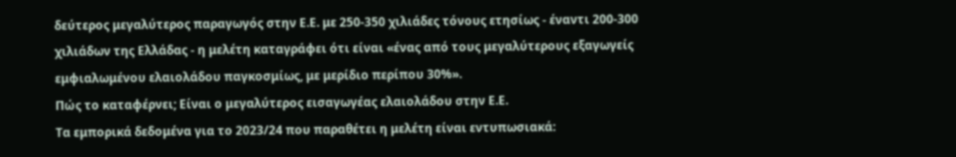δεύτερος μεγαλύτερος παραγωγός στην Ε.Ε. με 250-350 χιλιάδες τόνους ετησίως - έναντι 200-300 χιλιάδων της Ελλάδας - η μελέτη καταγράφει ότι είναι «ένας από τους μεγαλύτερους εξαγωγείς εμφιαλωμένου ελαιολάδου παγκοσμίως, με μερίδιο περίπου 30%».
Πώς το καταφέρνει; Είναι ο μεγαλύτερος εισαγωγέας ελαιολάδου στην Ε.Ε.
Τα εμπορικά δεδομένα για το 2023/24 που παραθέτει η μελέτη είναι εντυπωσιακά: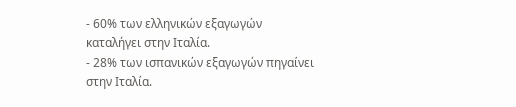- 60% των ελληνικών εξαγωγών καταλήγει στην Ιταλία.
- 28% των ισπανικών εξαγωγών πηγαίνει στην Ιταλία.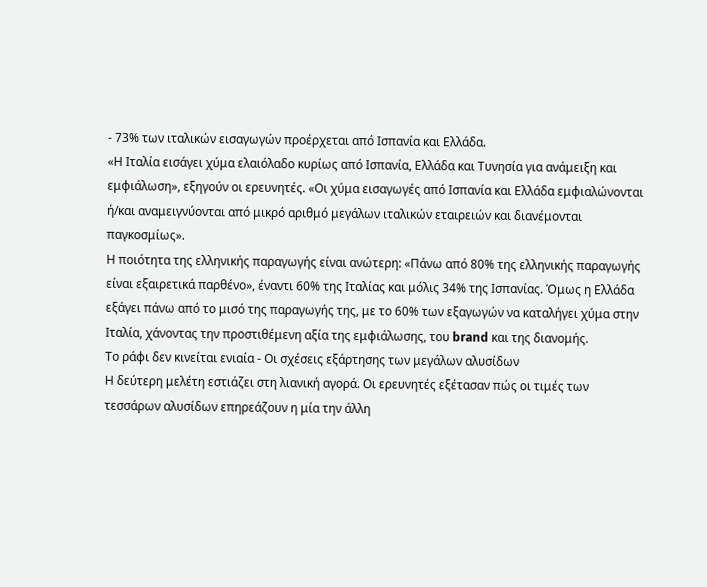- 73% των ιταλικών εισαγωγών προέρχεται από Ισπανία και Ελλάδα.
«Η Ιταλία εισάγει χύμα ελαιόλαδο κυρίως από Ισπανία, Ελλάδα και Τυνησία για ανάμειξη και εμφιάλωση», εξηγούν οι ερευνητές. «Οι χύμα εισαγωγές από Ισπανία και Ελλάδα εμφιαλώνονται ή/και αναμειγνύονται από μικρό αριθμό μεγάλων ιταλικών εταιρειών και διανέμονται παγκοσμίως».
Η ποιότητα της ελληνικής παραγωγής είναι ανώτερη: «Πάνω από 80% της ελληνικής παραγωγής είναι εξαιρετικά παρθένο», έναντι 60% της Ιταλίας και μόλις 34% της Ισπανίας. Όμως η Ελλάδα εξάγει πάνω από το μισό της παραγωγής της, με το 60% των εξαγωγών να καταλήγει χύμα στην Ιταλία, χάνοντας την προστιθέμενη αξία της εμφιάλωσης, του brand και της διανομής.
Το ράφι δεν κινείται ενιαία - Οι σχέσεις εξάρτησης των μεγάλων αλυσίδων
Η δεύτερη μελέτη εστιάζει στη λιανική αγορά. Οι ερευνητές εξέτασαν πώς οι τιμές των τεσσάρων αλυσίδων επηρεάζουν η μία την άλλη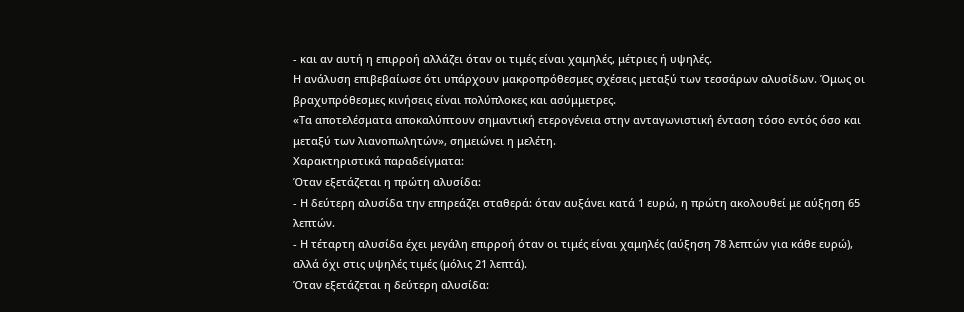- και αν αυτή η επιρροή αλλάζει όταν οι τιμές είναι χαμηλές, μέτριες ή υψηλές.
Η ανάλυση επιβεβαίωσε ότι υπάρχουν μακροπρόθεσμες σχέσεις μεταξύ των τεσσάρων αλυσίδων. Όμως οι βραχυπρόθεσμες κινήσεις είναι πολύπλοκες και ασύμμετρες.
«Τα αποτελέσματα αποκαλύπτουν σημαντική ετερογένεια στην ανταγωνιστική ένταση τόσο εντός όσο και μεταξύ των λιανοπωλητών», σημειώνει η μελέτη.
Χαρακτηριστικά παραδείγματα:
Όταν εξετάζεται η πρώτη αλυσίδα:
- Η δεύτερη αλυσίδα την επηρεάζει σταθερά: όταν αυξάνει κατά 1 ευρώ, η πρώτη ακολουθεί με αύξηση 65 λεπτών.
- Η τέταρτη αλυσίδα έχει μεγάλη επιρροή όταν οι τιμές είναι χαμηλές (αύξηση 78 λεπτών για κάθε ευρώ), αλλά όχι στις υψηλές τιμές (μόλις 21 λεπτά).
Όταν εξετάζεται η δεύτερη αλυσίδα: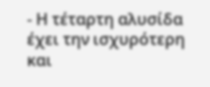- Η τέταρτη αλυσίδα έχει την ισχυρότερη και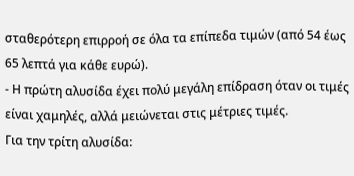σταθερότερη επιρροή σε όλα τα επίπεδα τιμών (από 54 έως 65 λεπτά για κάθε ευρώ).
- Η πρώτη αλυσίδα έχει πολύ μεγάλη επίδραση όταν οι τιμές είναι χαμηλές, αλλά μειώνεται στις μέτριες τιμές.
Για την τρίτη αλυσίδα: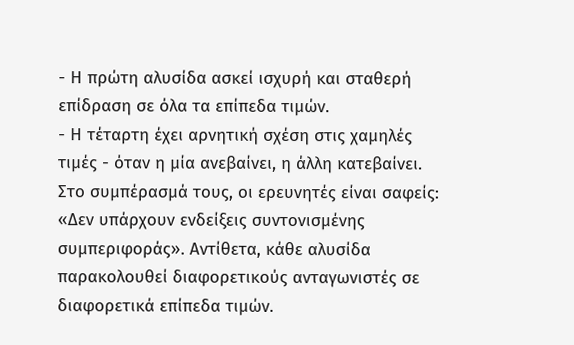- Η πρώτη αλυσίδα ασκεί ισχυρή και σταθερή επίδραση σε όλα τα επίπεδα τιμών.
- Η τέταρτη έχει αρνητική σχέση στις χαμηλές τιμές - όταν η μία ανεβαίνει, η άλλη κατεβαίνει.
Στο συμπέρασμά τους, οι ερευνητές είναι σαφείς: «Δεν υπάρχουν ενδείξεις συντονισμένης συμπεριφοράς». Αντίθετα, κάθε αλυσίδα παρακολουθεί διαφορετικούς ανταγωνιστές σε διαφορετικά επίπεδα τιμών.